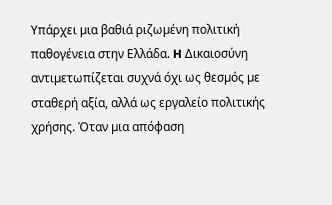Υπάρχει µια βαθιά ριζωµένη πολιτική παθογένεια στην Ελλάδα. H Δικαιοσύνη αντιµετωπίζεται συχνά όχι ως θεσµός µε σταθερή αξία, αλλά ως εργαλείο πολιτικής χρήσης. Όταν µια απόφαση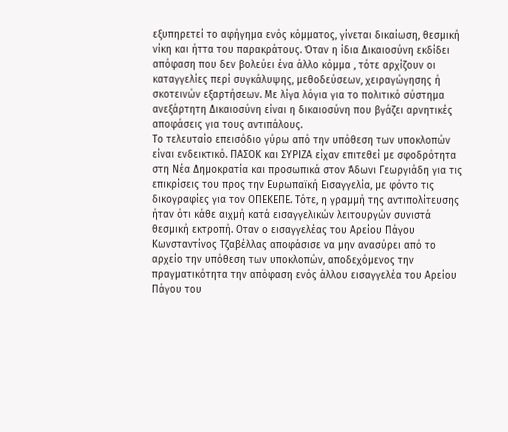εξυπηρετεί το αφήγηµα ενός κόµµατος, γίνεται δικαίωση, θεσµική νίκη και ήττα του παρακράτους. Όταν η ίδια Δικαιοσύνη εκδίδει απόφαση που δεν βολεύει ένα άλλο κόµµα , τότε αρχίζουν οι καταγγελίες περί συγκάλυψης, µεθοδεύσεων, χειραγώγησης ή σκοτεινών εξαρτήσεων. Με λίγα λόγια για το πολιτικό σύστηµα ανεξάρτητη Δικαιοσύνη είναι η δικαιοσύνη που βγάζει αρνητικές αποφάσεις για τους αντιπάλους.
Το τελευταίο επεισόδιο γύρω από την υπόθεση των υποκλοπών είναι ενδεικτικό. ΠΑΣΟΚ και ΣΥΡΙΖΑ είχαν επιτεθεί µε σφοδρότητα στη Νέα Δηµοκρατία και προσωπικά στον Άδωνι Γεωργιάδη για τις επικρίσεις του προς την Ευρωπαϊκή Εισαγγελία, µε φόντο τις δικογραφίες για τον ΟΠΕΚΕΠΕ. Τότε, η γραµµή της αντιπολίτευσης ήταν ότι κάθε αιχµή κατά εισαγγελικών λειτουργών συνιστά θεσµική εκτροπή. Οταν ο εισαγγελέας του Αρείου Πάγου Κωνσταντίνος Τζαβέλλας αποφάσισε να µην ανασύρει από το αρχείο την υπόθεση των υποκλοπών, αποδεχόµενος την πραγµατικότητα την απόφαση ενός άλλου εισαγγελέα του Αρείου Πάγου του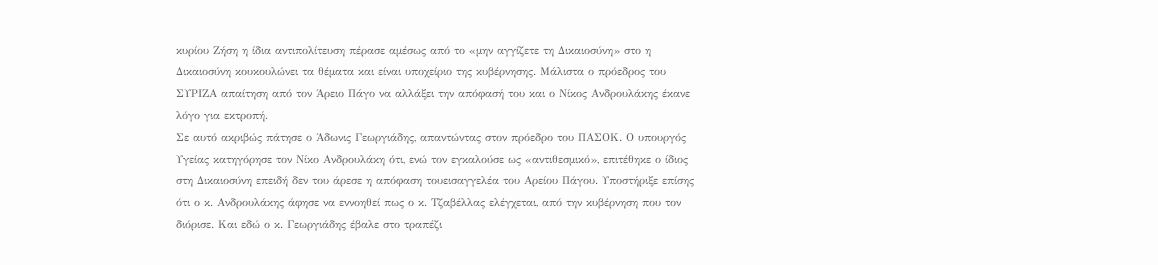κυρίου Ζήση η ίδια αντιπολίτευση πέρασε αµέσως από το «µην αγγίζετε τη Δικαιοσύνη» στο η Δικαιοσύνη κουκουλώνει τα θέµατα και είναι υποχείριο της κυβέρνησης. Μάλιστα ο πρόεδρος του ΣΥΡΙΖΑ απαίτηση από τον Άρειο Πάγο να αλλάξει την απόφασή του και ο Νίκος Ανδρουλάκης έκανε λόγο για εκτροπή.
Σε αυτό ακριβώς πάτησε ο Άδωνις Γεωργιάδης, απαντώντας στον πρόεδρο του ΠΑΣΟΚ. Ο υπουργός Υγείας κατηγόρησε τον Νίκο Ανδρουλάκη ότι, ενώ τον εγκαλούσε ως «αντιθεσµικό», επιτέθηκε ο ίδιος στη Δικαιοσύνη επειδή δεν του άρεσε η απόφαση τουεισαγγελέα του Αρείου Πάγου. Υποστήριξε επίσης ότι ο κ. Ανδρουλάκης άφησε να εννοηθεί πως ο κ. Τζαβέλλας ελέγχεται, από την κυβέρνηση που τον διόρισε. Και εδώ ο κ. Γεωργιάδης έβαλε στο τραπέζι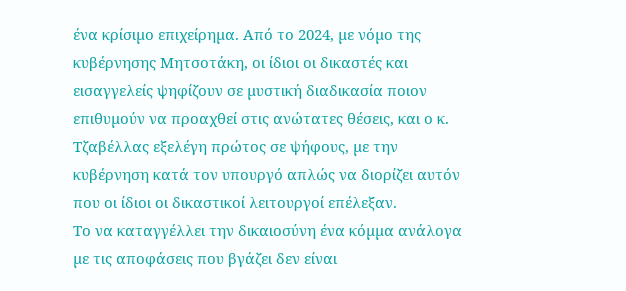ένα κρίσιµο επιχείρηµα. Από το 2024, µε νόµο της κυβέρνησης Μητσοτάκη, οι ίδιοι οι δικαστές και εισαγγελείς ψηφίζουν σε µυστική διαδικασία ποιον επιθυµούν να προαχθεί στις ανώτατες θέσεις, και ο κ. Τζαβέλλας εξελέγη πρώτος σε ψήφους, µε την κυβέρνηση κατά τον υπουργό απλώς να διορίζει αυτόν που οι ίδιοι οι δικαστικοί λειτουργοί επέλεξαν.
Το να καταγγέλλει την δικαιοσύνη ένα κόµµα ανάλογα µε τις αποφάσεις που βγάζει δεν είναι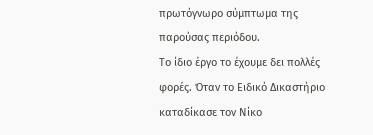πρωτόγνωρο σύµπτωµα της παρούσας περιόδου.
Το ίδιο έργο το έχουµε δει πολλές φορές. Όταν το Ειδικό Δικαστήριο καταδίκασε τον Νίκο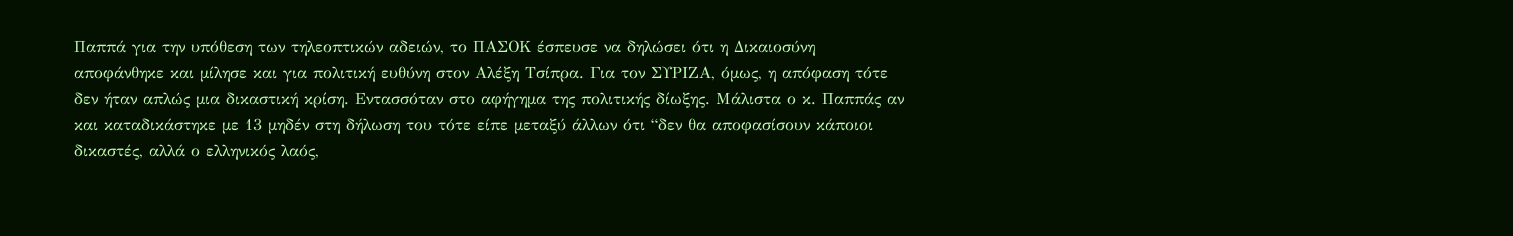Παππά για την υπόθεση των τηλεοπτικών αδειών, το ΠΑΣΟΚ έσπευσε να δηλώσει ότι η Δικαιοσύνη αποφάνθηκε και µίλησε και για πολιτική ευθύνη στον Αλέξη Τσίπρα. Για τον ΣΥΡΙΖΑ, όµως, η απόφαση τότε δεν ήταν απλώς µια δικαστική κρίση. Εντασσόταν στο αφήγηµα της πολιτικής δίωξης. Μάλιστα ο κ. Παππάς αν και καταδικάστηκε µε 13 µηδέν στη δήλωση του τότε είπε µεταξύ άλλων ότι “δεν θα αποφασίσουν κάποιοι δικαστές, αλλά ο ελληνικός λαός,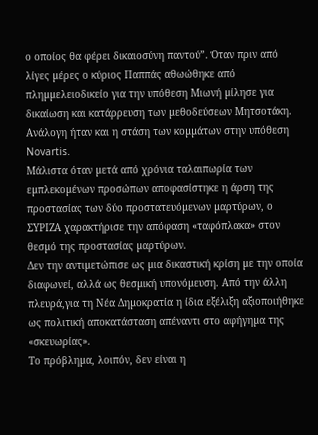ο οποίος θα φέρει δικαιοσύνη παντού”. Όταν πριν από λίγες µέρες ο κύριος Παππάς αθωώθηκε από πληµµελειοδικείο για την υπόθεση Μιωνή µίλησε για δικαίωση και κατάρρευση των µεθοδεύσεων Μητσοτάκη. Ανάλογη ήταν και η στάση των κοµµάτων στην υπόθεση Novartis.
Μάλιστα όταν µετά από χρόνια ταλαιπωρία των εµπλεκοµένων προσώπων αποφασίστηκε η άρση της προστασίας των δύο προστατευόµενων µαρτύρων, ο ΣΥΡΙΖΑ χαρακτήρισε την απόφαση «ταφόπλακα» στον θεσµό της προστασίας µαρτύρων.
Δεν την αντιµετώπισε ως µια δικαστική κρίση µε την οποία διαφωνεί, αλλά ως θεσµική υπονόµευση. Από την άλλη πλευρά,για τη Νέα Δηµοκρατία η ίδια εξέλιξη αξιοποιήθηκε ως πολιτική αποκατάσταση απέναντι στο αφήγηµα της «σκευωρίας».
Το πρόβληµα, λοιπόν, δεν είναι η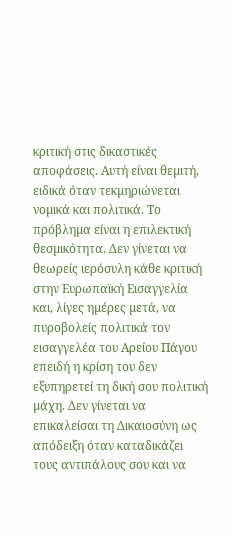κριτική στις δικαστικές αποφάσεις. Αυτή είναι θεµιτή, ειδικά όταν τεκµηριώνεται νοµικά και πολιτικά. Το πρόβληµα είναι η επιλεκτική θεσµικότητα. Δεν γίνεται να θεωρείς ιερόσυλη κάθε κριτική στην Ευρωπαϊκή Εισαγγελία και, λίγες ηµέρες µετά, να πυροβολείς πολιτικά τον εισαγγελέα του Αρείου Πάγου επειδή η κρίση του δεν εξυπηρετεί τη δική σου πολιτική µάχη. Δεν γίνεται να επικαλείσαι τη Δικαιοσύνη ως απόδειξη όταν καταδικάζει τους αντιπάλους σου και να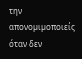την απονοµιµοποιείς όταν δεν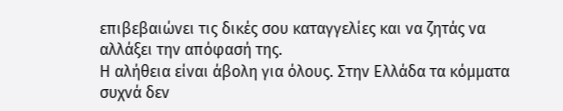επιβεβαιώνει τις δικές σου καταγγελίες και να ζητάς να αλλάξει την απόφασή της.
Η αλήθεια είναι άβολη για όλους. Στην Ελλάδα τα κόµµατα συχνά δεν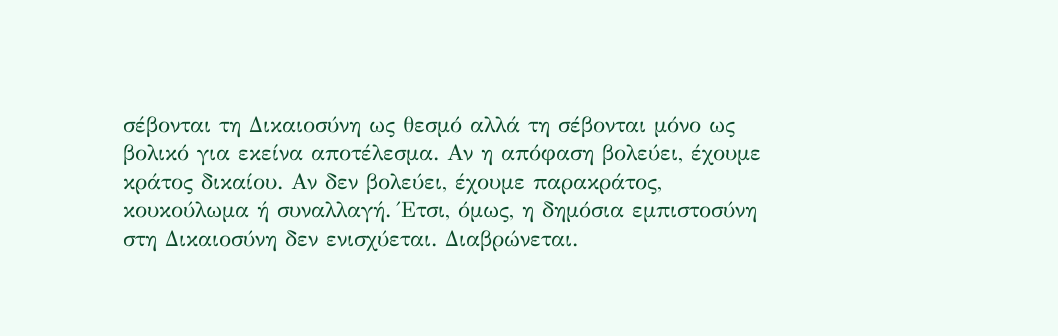σέβονται τη Δικαιοσύνη ως θεσµό αλλά τη σέβονται µόνο ως βολικό για εκείνα αποτέλεσµα. Αν η απόφαση βολεύει, έχουµε κράτος δικαίου. Αν δεν βολεύει, έχουµε παρακράτος, κουκούλωµα ή συναλλαγή. Έτσι, όµως, η δηµόσια εµπιστοσύνη στη Δικαιοσύνη δεν ενισχύεται. Διαβρώνεται.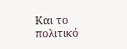Και το πολιτικό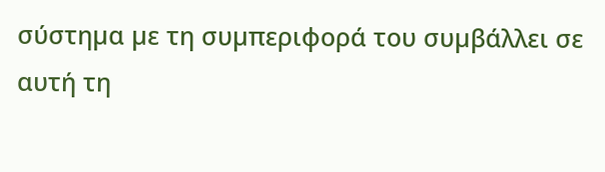σύστηµα µε τη συµπεριφορά του συµβάλλει σε αυτή τη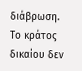διάβρωση.
Το κράτος δικαίου δεν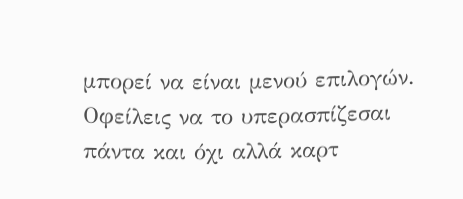µπορεί να είναι µενού επιλογών. Οφείλεις να το υπερασπίζεσαι πάντα και όχι αλλά καρτ